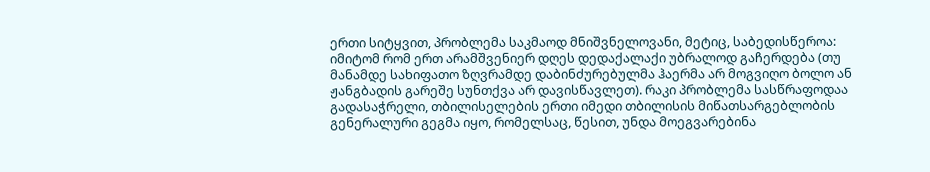ერთი სიტყვით, პრობლემა საკმაოდ მნიშვნელოვანი, მეტიც, საბედისწეროა: იმიტომ რომ ერთ არამშვენიერ დღეს დედაქალაქი უბრალოდ გაჩერდება (თუ მანამდე სახიფათო ზღვრამდე დაბინძურებულმა ჰაერმა არ მოგვიღო ბოლო ან ჟანგბადის გარეშე სუნთქვა არ დავისწავლეთ). რაკი პრობლემა სასწრაფოდაა გადასაჭრელი, თბილისელების ერთი იმედი თბილისის მიწათსარგებლობის გენერალური გეგმა იყო, რომელსაც, წესით, უნდა მოეგვარებინა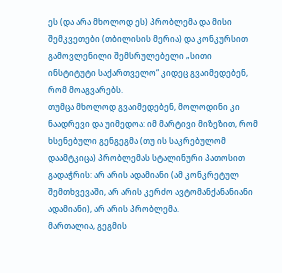ეს (და არა მხოლოდ ეს) პრობლემა და მისი შემკვეთები (თბილისის მერია) და კონკურსით გამოვლენილი შემსრულებელი „სითი ინსტიტუტი საქართველო“ კიდეც გვაიმედებენ, რომ მოაგვარებს.
თუმცა მხოლოდ გვაიმედებენ, მოლოდინი კი ნაადრევი და უიმედოა: იმ მარტივი მიზეზით, რომ ხსენებული გენგეგმა (თუ ის საკრებულომ დაამტკიცა) პრობლემას სტალინური პათოსით გადაჭრის: არ არის ადამიანი (ამ კონკრეტულ შემთხვევაში, არ არის კერძო ავტომანქანანიანი ადამიანი), არ არის პრობლემა.
მართალია, გეგმის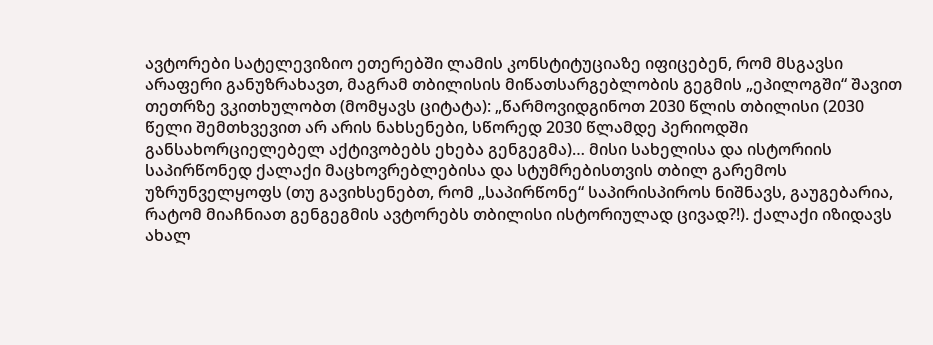ავტორები სატელევიზიო ეთერებში ლამის კონსტიტუციაზე იფიცებენ, რომ მსგავსი არაფერი განუზრახავთ, მაგრამ თბილისის მიწათსარგებლობის გეგმის „ეპილოგში“ შავით თეთრზე ვკითხულობთ (მომყავს ციტატა): „წარმოვიდგინოთ 2030 წლის თბილისი (2030 წელი შემთხვევით არ არის ნახსენები, სწორედ 2030 წლამდე პერიოდში განსახორციელებელ აქტივობებს ეხება გენგეგმა)… მისი სახელისა და ისტორიის საპირწონედ ქალაქი მაცხოვრებლებისა და სტუმრებისთვის თბილ გარემოს უზრუნველყოფს (თუ გავიხსენებთ, რომ „საპირწონე“ საპირისპიროს ნიშნავს, გაუგებარია, რატომ მიაჩნიათ გენგეგმის ავტორებს თბილისი ისტორიულად ცივად?!). ქალაქი იზიდავს ახალ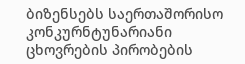ბიზენსებს საერთაშორისო კონკურნტუნარიანი ცხოვრების პირობების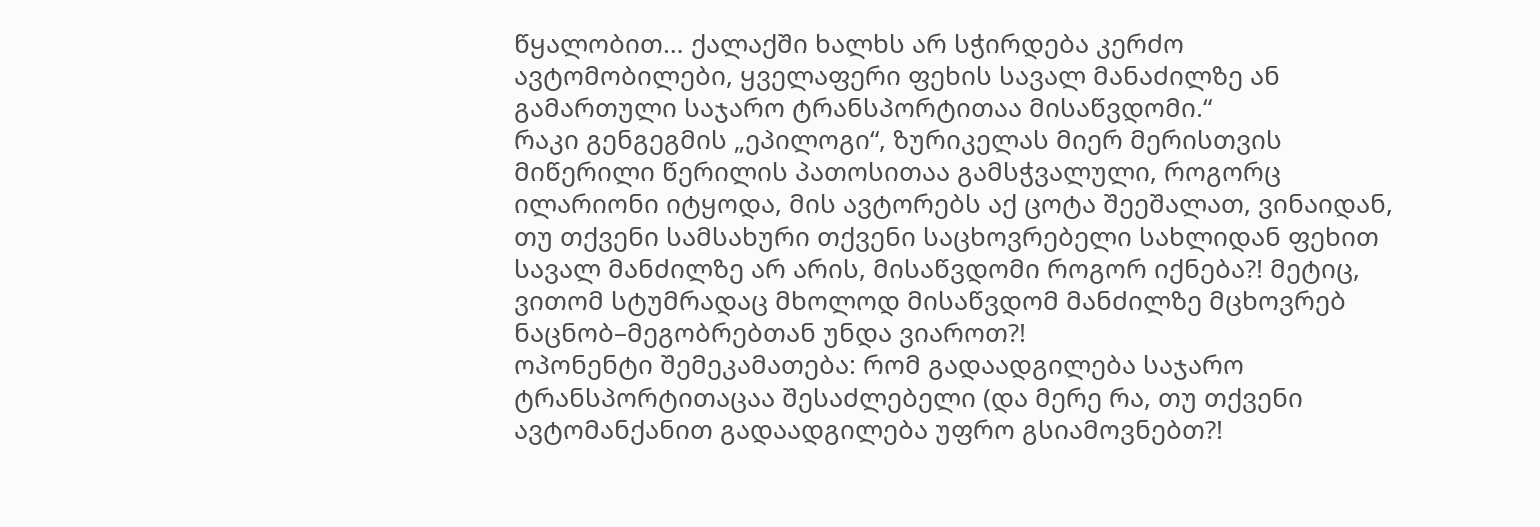წყალობით… ქალაქში ხალხს არ სჭირდება კერძო ავტომობილები, ყველაფერი ფეხის სავალ მანაძილზე ან გამართული საჯარო ტრანსპორტითაა მისაწვდომი.“
რაკი გენგეგმის „ეპილოგი“, ზურიკელას მიერ მერისთვის მიწერილი წერილის პათოსითაა გამსჭვალული, როგორც ილარიონი იტყოდა, მის ავტორებს აქ ცოტა შეეშალათ, ვინაიდან, თუ თქვენი სამსახური თქვენი საცხოვრებელი სახლიდან ფეხით სავალ მანძილზე არ არის, მისაწვდომი როგორ იქნება?! მეტიც, ვითომ სტუმრადაც მხოლოდ მისაწვდომ მანძილზე მცხოვრებ ნაცნობ–მეგობრებთან უნდა ვიაროთ?!
ოპონენტი შემეკამათება: რომ გადაადგილება საჯარო ტრანსპორტითაცაა შესაძლებელი (და მერე რა, თუ თქვენი ავტომანქანით გადაადგილება უფრო გსიამოვნებთ?!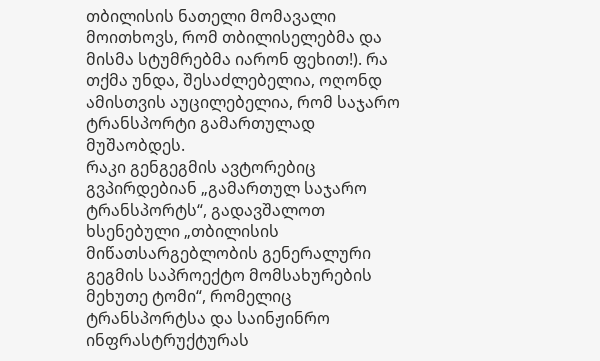თბილისის ნათელი მომავალი მოითხოვს, რომ თბილისელებმა და მისმა სტუმრებმა იარონ ფეხით!). რა თქმა უნდა, შესაძლებელია, ოღონდ ამისთვის აუცილებელია, რომ საჯარო ტრანსპორტი გამართულად მუშაობდეს.
რაკი გენგეგმის ავტორებიც გვპირდებიან „გამართულ საჯარო ტრანსპორტს“, გადავშალოთ ხსენებული „თბილისის მიწათსარგებლობის გენერალური გეგმის საპროექტო მომსახურების მეხუთე ტომი“, რომელიც ტრანსპორტსა და საინჟინრო ინფრასტრუქტურას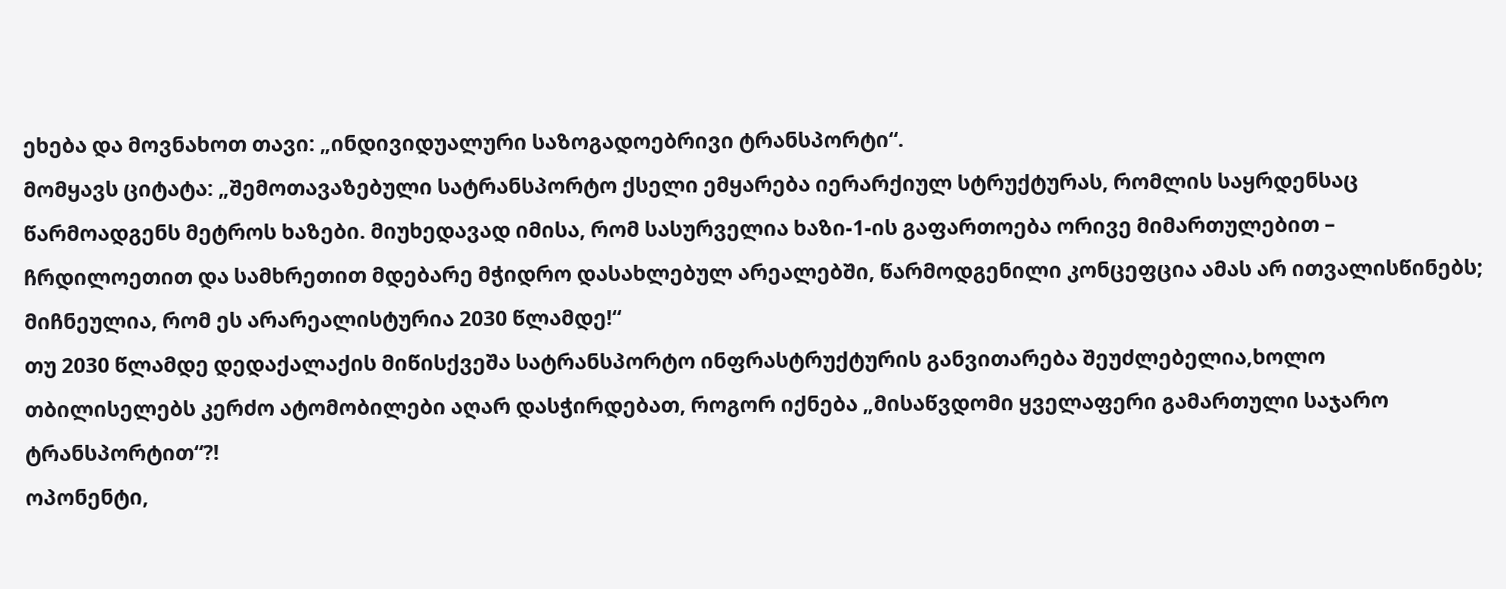ეხება და მოვნახოთ თავი: „ინდივიდუალური საზოგადოებრივი ტრანსპორტი“.
მომყავს ციტატა: „შემოთავაზებული სატრანსპორტო ქსელი ემყარება იერარქიულ სტრუქტურას, რომლის საყრდენსაც წარმოადგენს მეტროს ხაზები. მიუხედავად იმისა, რომ სასურველია ხაზი-1-ის გაფართოება ორივე მიმართულებით – ჩრდილოეთით და სამხრეთით მდებარე მჭიდრო დასახლებულ არეალებში, წარმოდგენილი კონცეფცია ამას არ ითვალისწინებს; მიჩნეულია, რომ ეს არარეალისტურია 2030 წლამდე!“
თუ 2030 წლამდე დედაქალაქის მიწისქვეშა სატრანსპორტო ინფრასტრუქტურის განვითარება შეუძლებელია,ხოლო თბილისელებს კერძო ატომობილები აღარ დასჭირდებათ, როგორ იქნება „მისაწვდომი ყველაფერი გამართული საჯარო ტრანსპორტით“?!
ოპონენტი,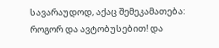სავარაუდოდ, აქაც შემეკამათება: როგორ და ავტობუსებით! და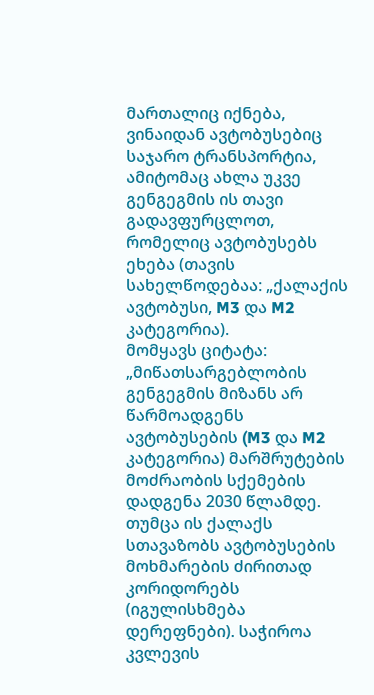მართალიც იქნება, ვინაიდან ავტობუსებიც საჯარო ტრანსპორტია, ამიტომაც ახლა უკვე გენგეგმის ის თავი გადავფურცლოთ, რომელიც ავტობუსებს ეხება (თავის სახელწოდებაა: „ქალაქის ავტობუსი, M3 და M2 კატეგორია).
მომყავს ციტატა: „მიწათსარგებლობის გენგეგმის მიზანს არ წარმოადგენს ავტობუსების (M3 და M2 კატეგორია) მარშრუტების მოძრაობის სქემების დადგენა 2030 წლამდე. თუმცა ის ქალაქს სთავაზობს ავტობუსების მოხმარების ძირითად კორიდორებს (იგულისხმება დერეფნები). საჭიროა კვლევის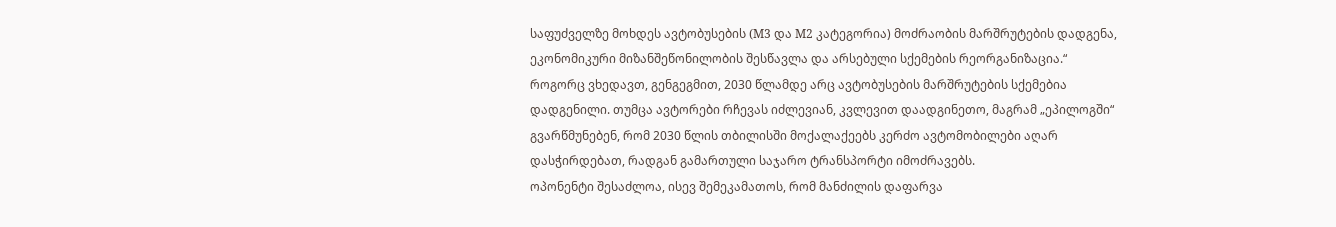საფუძველზე მოხდეს ავტობუსების (M3 და M2 კატეგორია) მოძრაობის მარშრუტების დადგენა, ეკონომიკური მიზანშეწონილობის შესწავლა და არსებული სქემების რეორგანიზაცია.“
როგორც ვხედავთ, გენგეგმით, 2030 წლამდე არც ავტობუსების მარშრუტების სქემებია დადგენილი. თუმცა ავტორები რჩევას იძლევიან, კვლევით დაადგინეთო, მაგრამ „ეპილოგში“ გვარწმუნებენ, რომ 2030 წლის თბილისში მოქალაქეებს კერძო ავტომობილები აღარ დასჭირდებათ, რადგან გამართული საჯარო ტრანსპორტი იმოძრავებს.
ოპონენტი შესაძლოა, ისევ შემეკამათოს, რომ მანძილის დაფარვა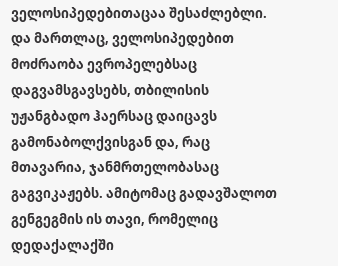ველოსიპედებითაცაა შესაძლებლი. და მართლაც, ველოსიპედებით მოძრაობა ევროპელებსაც დაგვამსგავსებს, თბილისის უჟანგბადო ჰაერსაც დაიცავს გამონაბოლქვისგან და, რაც მთავარია, ჯანმრთელობასაც გაგვიკაჟებს. ამიტომაც გადავშალოთ გენგეგმის ის თავი, რომელიც დედაქალაქში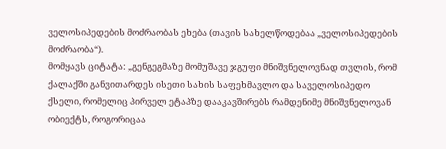ველოსიპედების მოძრაობას ეხება (თავის სახელწოდებაა „ველოსიპედების მოძრაობა“).
მომყავს ციტატა: „გენგეგმაზე მომუშავე ჯგუფი მნიშვნელოვნად თვლის, რომ ქალაქში განვითარდეს ისეთი სახის საფეხმავლო და საველოსიპედო ქსელი, რომელიც პირველ ეტაპზე დააკავშირებს რამდენიმე მნიშვნელოვან ობიექტს, როგორიცაა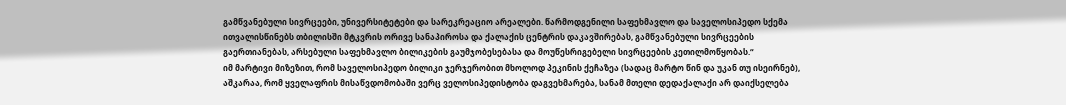გამწვანებული სივრცეები, უნივერსიტეტები და სარეკრეაციო არეალები. წარმოდგენილი საფეხმავლო და საველოსიპედო სქემა ითვალისწინებს თბილისში მტკვრის ორივე სანაპიროსა და ქალაქის ცენტრის დაკავშირებას, გამწვანებული სივრცეების გაერთიანებას, არსებული საფეხმავლო ბილიკების გაუმჯობესებასა და მოუწესრიგებელი სივრცეების კეთილმოწყობას.“
იმ მარტივი მიზეზით, რომ საველოსიპედო ბილიკი ჯერჯერობით მხოლოდ პეკინის ქეჩაზეა (სადაც მარტო წინ და უკან თუ ისეირნებ), აშკარაა, რომ ყველაფრის მისაწვდომობაში ვერც ველოსიპედისტობა დაგვეხმარება, სანამ მთელი დედაქალაქი არ დაიქსელება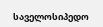საველოსიპედო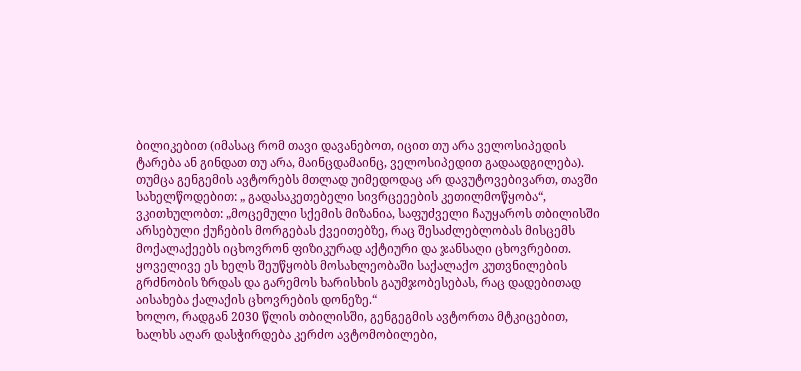ბილიკებით (იმასაც რომ თავი დავანებოთ, იცით თუ არა ველოსიპედის ტარება ან გინდათ თუ არა, მაინცდამაინც, ველოსიპედით გადაადგილება).
თუმცა გენგემის ავტორებს მთლად უიმედოდაც არ დავუტოვებივართ, თავში სახელწოდებით: „ გადასაკეთებელი სივრცეეების კეთილმოწყობა“, ვკითხულობთ: „მოცემული სქემის მიზანია, საფუძველი ჩაუყაროს თბილისში არსებული ქუჩების მორგებას ქვეითებზე, რაც შესაძლებლობას მისცემს მოქალაქეებს იცხოვრონ ფიზიკურად აქტიური და ჯანსაღი ცხოვრებით. ყოველივე ეს ხელს შეუწყობს მოსახლეობაში საქალაქო კუთვნილების გრძნობის ზრდას და გარემოს ხარისხის გაუმჯობესებას, რაც დადებითად აისახება ქალაქის ცხოვრების დონეზე.“
ხოლო, რადგან 2030 წლის თბილისში, გენგეგმის ავტორთა მტკიცებით, ხალხს აღარ დასჭირდება კერძო ავტომობილები,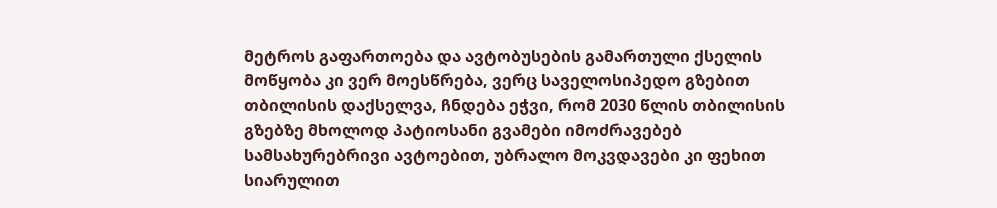მეტროს გაფართოება და ავტობუსების გამართული ქსელის მოწყობა კი ვერ მოესწრება, ვერც საველოსიპედო გზებით თბილისის დაქსელვა, ჩნდება ეჭვი, რომ 2030 წლის თბილისის გზებზე მხოლოდ პატიოსანი გვამები იმოძრავებებ სამსახურებრივი ავტოებით, უბრალო მოკვდავები კი ფეხით სიარულით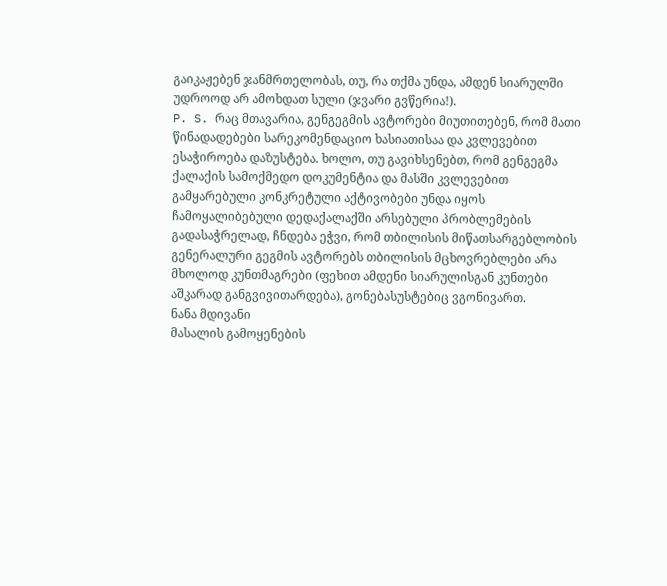გაიკაჟებენ ჯანმრთელობას, თუ, რა თქმა უნდა, ამდენ სიარულში უდროოდ არ ამოხდათ სული (ჯვარი გვწერია!).
P. S. რაც მთავარია, გენგეგმის ავტორები მიუთითებენ, რომ მათი წინადადებები სარეკომენდაციო ხასიათისაა და კვლევებით ესაჭიროება დაზუსტება. ხოლო, თუ გავიხსენებთ, რომ გენგეგმა ქალაქის სამოქმედო დოკუმენტია და მასში კვლევებით გამყარებული კონკრეტული აქტივობები უნდა იყოს ჩამოყალიბებული დედაქალაქში არსებული პრობლემების გადასაჭრელად, ჩნდება ეჭვი, რომ თბილისის მიწათსარგებლობის გენერალური გეგმის ავტორებს თბილისის მცხოვრებლები არა მხოლოდ კუნთმაგრები (ფეხით ამდენი სიარულისგან კუნთები აშკარად განგვივითარდება), გონებასუსტებიც ვგონივართ.
ნანა მდივანი
მასალის გამოყენების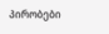პირობები